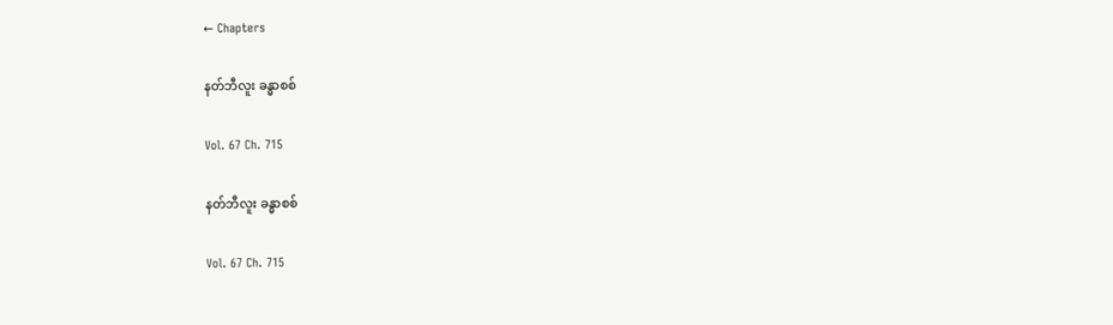← Chapters

နတ်ဘီလူး ခန္ဓာစစ်

Vol. 67 Ch. 715

နတ်ဘီလူး ခန္ဓာစစ်

Vol. 67 Ch. 715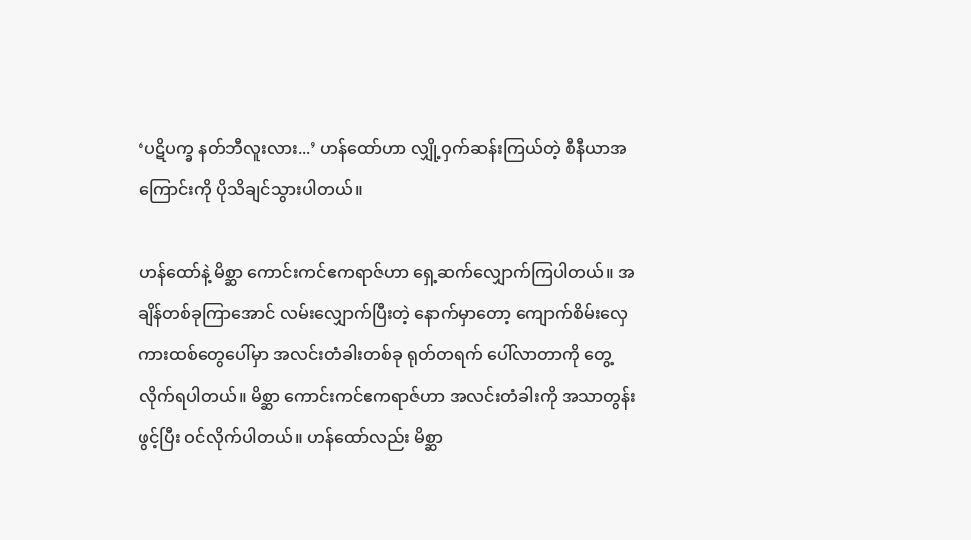‘ပဋိပက္ခ နတ်ဘီလူးလား...’ ဟန်ထော်ဟာ လျှို့ဝှက်ဆန်းကြယ်တဲ့ စီနီယာအကြောင်းကို ပိုသိချင်သွားပါတယ်။

ဟန်ထော်နဲ့ မိစ္ဆာ ကောင်းကင်ဧကရာဇ်ဟာ ရှေ့ဆက်လျှောက်ကြပါတယ်။ အချိန်တစ်ခုကြာအောင် လမ်းလျှောက်ပြီးတဲ့ နောက်မှာတော့ ကျောက်စိမ်းလှေကားထစ်တွေပေါ်မှာ အလင်းတံခါးတစ်ခု ရုတ်တရက် ပေါ်လာတာကို တွေ့လိုက်ရပါတယ်။ မိစ္ဆာ ကောင်းကင်ဧကရာဇ်ဟာ အလင်းတံခါးကို အသာတွန်းဖွင့်ပြီး ဝင်လိုက်ပါတယ်။ ဟန်ထော်လည်း မိစ္ဆာ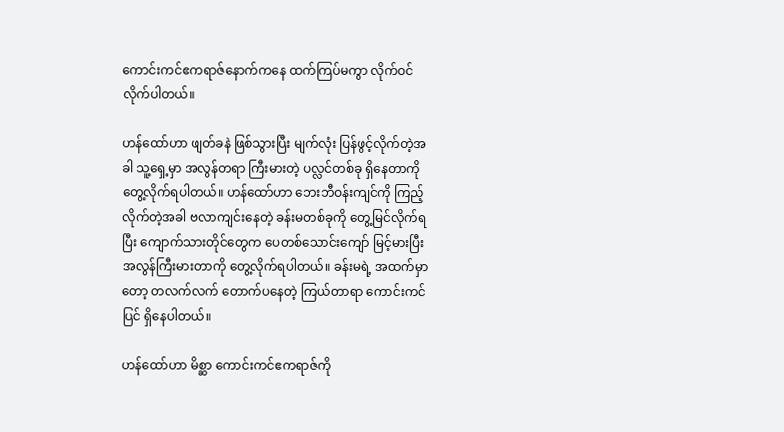ကောင်းကင်ဧကရာဇ်နောက်ကနေ ထက်ကြပ်မကွာ လိုက်ဝင်လိုက်ပါတယ်။

ဟန်ထော်ဟာ ဖျတ်ခနဲ ဖြစ်သွားပြီး မျက်လုံး ပြန်ဖွင့်လိုက်တဲ့အခါ သူ့ရှေ့မှာ အလွန်တရာ ကြီးမားတဲ့ ပလ္လင်တစ်ခု ရှိနေတာကို တွေ့လိုက်ရပါတယ်။ ဟန်ထော်ဟာ ဘေးဘီဝန်းကျင်ကို ကြည့်လိုက်တဲ့အခါ ဗလာကျင်းနေတဲ့ ခန်းမတစ်ခုကို တွေ့မြင်လိုက်ရပြီး ကျောက်သားတိုင်တွေက ပေတစ်သောင်းကျော် မြင့်မားပြီး အလွန်ကြီးမားတာကို တွေ့လိုက်ရပါတယ်။ ခန်းမရဲ့ အထက်မှာတော့ တလက်လက် တောက်ပနေတဲ့ ကြယ်တာရာ ကောင်းကင်ပြင် ရှိနေပါတယ်။

ဟန်ထော်ဟာ မိစ္ဆာ ကောင်းကင်ဧကရာဇ်ကို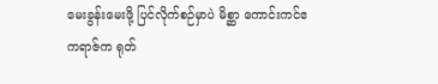မေးခွန်းမေးဖို့ ပြင်လိုက်စဉ်မှာပဲ မိစ္ဆာ ကောင်းကင်ဧကရာဇ်က ရုတ်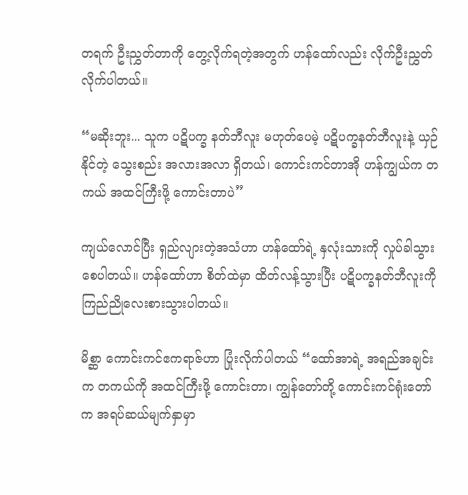တရက် ဦးညွှတ်တာကို တွေ့လိုက်ရတဲ့အတွက် ဟန်ထော်လည်း လိုက်ဦးညွှတ်လိုက်ပါတယ်။

“မဆိုးဘူး... သူက ပဋိပက္ခ နတ်ဘီလူး မဟုတ်ပေမဲ့ ပဋိပက္ခနတ်ဘီလူးနဲ့ ယှဉ်နိုင်တဲ့ သွေးစည်း အလားအလာ ရှိတယ်၊ ကောင်းကင်တာအို ဟန်ကျွယ်က တကယ် အထင်ကြီးဖို့ ကောင်းတာပဲ”

ကျယ်လောင်ပြီး ရှည်လျားတဲ့အသံဟာ ဟန်ထော်ရဲ့ နှလုံးသားကို လှုပ်ခါသွားစေပါတယ်။ ဟန်ထော်ဟာ စိတ်ထဲမှာ ထိတ်လန့်သွားပြီး ပဋိပက္ခနတ်ဘီလူးကို ကြည်ညိုလေးစားသွားပါတယ်။

မိစ္ဆာ ကောင်းကင်ဧကရာဇ်ဟာ ပြုံးလိုက်ပါတယ် “ထော်အာရဲ့ အရည်အချင်းက တကယ်ကို အထင်ကြီးဖို့ ကောင်းတာ၊ ကျွန်တော်တို့ ကောင်းကင်ရုံးတော်က အရပ်ဆယ်မျက်နှာမှာ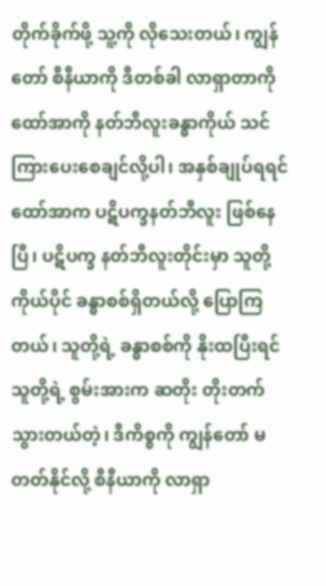တိုက်ခိုက်ဖို့ သူ့ကို လိုသေးတယ်၊ ကျွန်တော် စီနီယာကို ဒီတစ်ခါ လာရှာတာကို ထော်အာကို နတ်ဘီလူးခန္ဓာကိုယ် သင်ကြားပေးစေချင်လို့ပါ၊ အနှစ်ချုပ်ရရင် ထော်အာက ပဋိပက္ခနတ်ဘီလူး ဖြစ်နေပြီ၊ ပဋိပက္ခ နတ်ဘီလူးတိုင်းမှာ သူတို့ကိုယ်ပိုင် ခန္ဓာစစ်ရှိတယ်လို့ ပြောကြတယ်၊ သူတို့ရဲ့ ခန္ဓာစစ်ကို နိုးထပြီးရင် သူတို့ရဲ့ စွမ်းအားက ဆတိုး တိုးတက်သွားတယ်တဲ့၊ ဒီကိစ္စကို ကျွန်တော် မတတ်နိုင်လို့ စီနီယာကို လာရှာ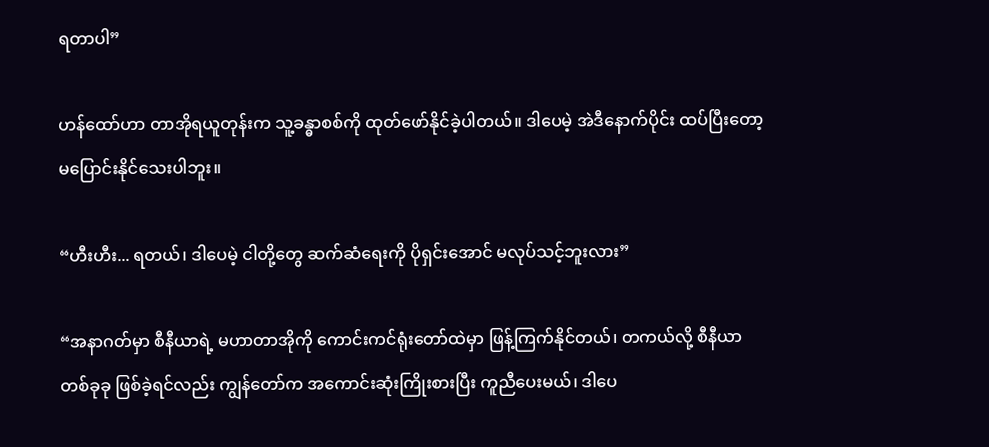ရတာပါ”

ဟန်ထော်ဟာ တာအိုရယူတုန်းက သူ့ခန္ဓာစစ်ကို ထုတ်ဖော်နိုင်ခဲ့ပါတယ်။ ဒါပေမဲ့ အဲဒီနောက်ပိုင်း ထပ်ပြီးတော့ မပြောင်းနိုင်သေးပါဘူး။

“ဟီးဟီး... ရတယ်၊ ဒါပေမဲ့ ငါတို့တွေ ဆက်ဆံရေးကို ပိုရှင်းအောင် မလုပ်သင့်ဘူးလား”

“အနာဂတ်မှာ စီနီယာရဲ့ မဟာတာအိုကို ကောင်းကင်ရုံးတော်ထဲမှာ ဖြန့်ကြက်နိုင်တယ်၊ တကယ်လို့ စီနီယာ တစ်ခုခု ဖြစ်ခဲ့ရင်လည်း ကျွန်တော်က အကောင်းဆုံးကြိုးစားပြီး ကူညီပေးမယ်၊ ဒါပေ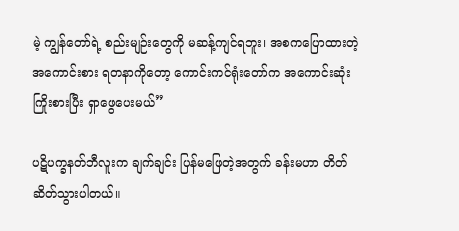မဲ့ ကျွန်တော်ရဲ့ စည်းမျဉ်းတွေကို မဆန့်ကျင်ရဘူး၊ အစကပြောထားတဲ့ အကောင်းစား ရတနာကိုတော့ ကောင်းကင်ရုံးတော်က အကောင်းဆုံး ကြိုးစားပြီး ရှာဖွေပေးမယ်”

ပဋိပက္ခနတ်ဘီလူးက ချက်ချင်း ပြန်မဖြေတဲ့အတွက် ခန်းမဟာ တိတ်ဆိတ်သွားပါတယ်။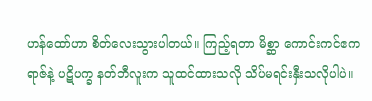ဟန်ထော်ဟာ စိတ်လေးသွားပါတယ်။ ကြည့်ရတာ မိစ္ဆာ ကောင်းကင်ဧကရာဇ်နဲ့ ပဋိပက္ခ နတ်ဘီလူးက သူထင်ထားသလို သိပ်မရင်းနှီးသလိုပါပဲ။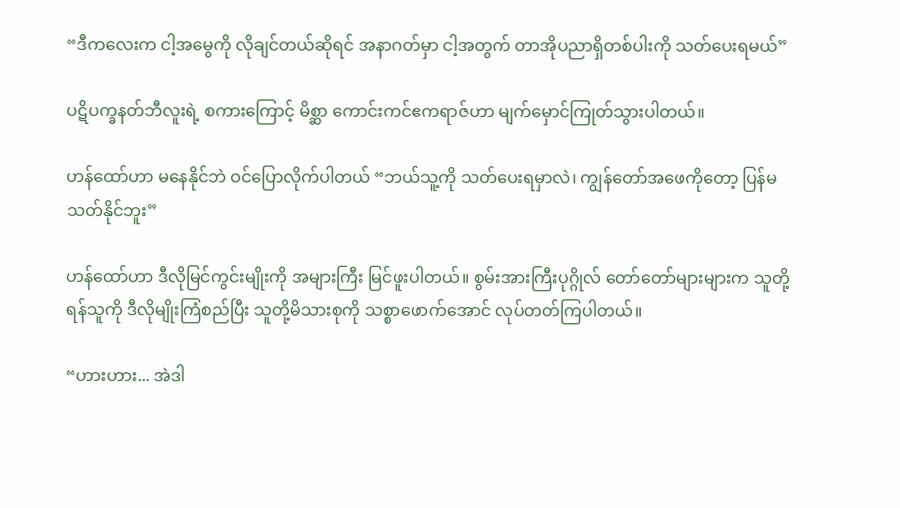“ဒီကလေးက ငါ့အမွေကို လိုချင်တယ်ဆိုရင် အနာဂတ်မှာ ငါ့အတွက် တာအိုပညာရှိတစ်ပါးကို သတ်ပေးရမယ်”

ပဋိပက္ခနတ်ဘီလူးရဲ့ စကားကြောင့် မိစ္ဆာ ကောင်းကင်ဧကရာဇ်ဟာ မျက်မှောင်ကြုတ်သွားပါတယ်။

ဟန်ထော်ဟာ မနေနိုင်ဘဲ ဝင်ပြောလိုက်ပါတယ် “ဘယ်သူ့ကို သတ်ပေးရမှာလဲ၊ ကျွန်တော်အဖေကိုတော့ ပြန်မသတ်နိုင်ဘူး”

ဟန်ထော်ဟာ ဒီလိုမြင်ကွင်းမျိုးကို အများကြီး မြင်ဖူးပါတယ်။ စွမ်းအားကြီးပုဂ္ဂိုလ် တော်တော်များများက သူတို့ရန်သူကို ဒီလိုမျိုးကြံစည်ပြီး သူတို့မိသားစုကို သစ္စာဖောက်အောင် လုပ်တတ်ကြပါတယ်။

“ဟားဟား... အဲဒါ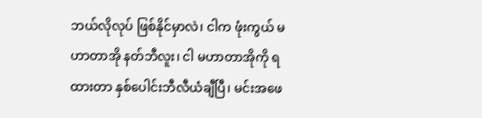ဘယ်လိုလုပ် ဖြစ်နိုင်မှာလဲ၊ ငါက ဖုံးကွယ် မဟာတာအို နတ်ဘီလူး၊ ငါ မဟာတာအိုကို ရထားတာ နှစ်ပေါင်းဘီလီယံချီပြီ၊ မင်းအဖေ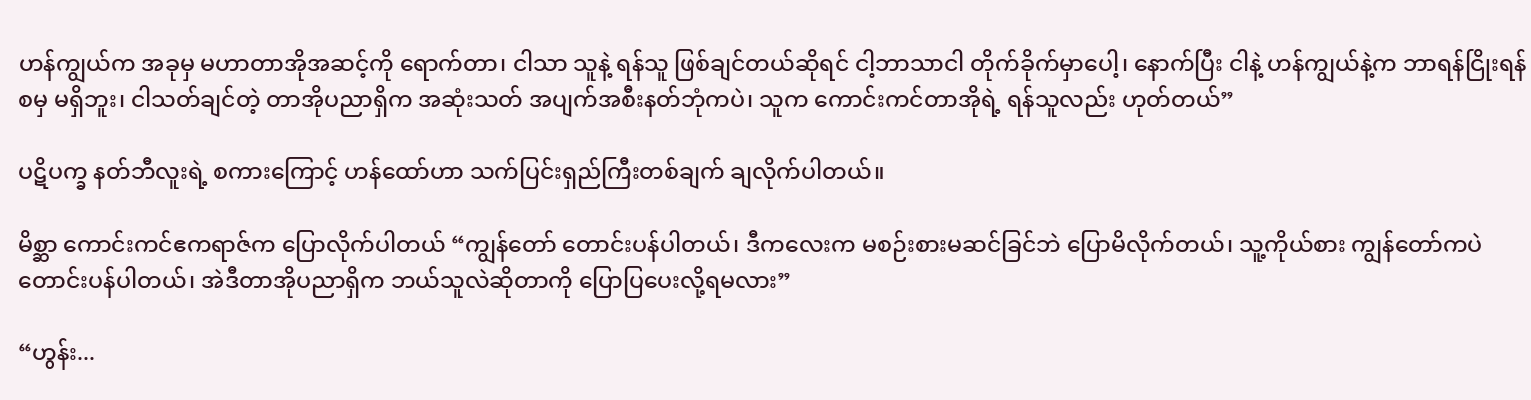ဟန်ကျွယ်က အခုမှ မဟာတာအိုအဆင့်ကို ရောက်တာ၊ ငါသာ သူနဲ့ ရန်သူ ဖြစ်ချင်တယ်ဆိုရင် ငါ့ဘာသာငါ တိုက်ခိုက်မှာပေါ့၊ နောက်ပြီး ငါနဲ့ ဟန်ကျွယ်နဲ့က ဘာရန်ငြိုးရန်စမှ မရှိဘူး၊ ငါသတ်ချင်တဲ့ တာအိုပညာရှိက အဆုံးသတ် အပျက်အစီးနတ်ဘုံကပဲ၊ သူက ကောင်းကင်တာအိုရဲ့ ရန်သူလည်း ဟုတ်တယ်”

ပဋိပက္ခ နတ်ဘီလူးရဲ့ စကားကြောင့် ဟန်ထော်ဟာ သက်ပြင်းရှည်ကြီးတစ်ချက် ချလိုက်ပါတယ်။

မိစ္ဆာ ကောင်းကင်ဧကရာဇ်က ပြောလိုက်ပါတယ် “ကျွန်တော် တောင်းပန်ပါတယ်၊ ဒီကလေးက မစဉ်းစားမဆင်ခြင်ဘဲ ပြောမိလိုက်တယ်၊ သူ့ကိုယ်စား ကျွန်တော်ကပဲ တောင်းပန်ပါတယ်၊ အဲဒီတာအိုပညာရှိက ဘယ်သူလဲဆိုတာကို ပြောပြပေးလို့ရမလား”

“ဟွန်း...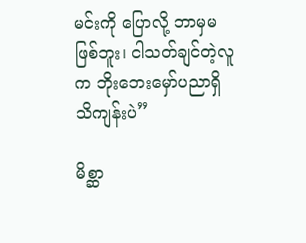မင်းကို ပြောလို့ ဘာမှမဖြစ်ဘူး၊ ငါသတ်ချင်တဲ့လူက ဘိုးဘေးမှော်ပညာရှိ သိကျန်းပဲ”

မိစ္ဆာ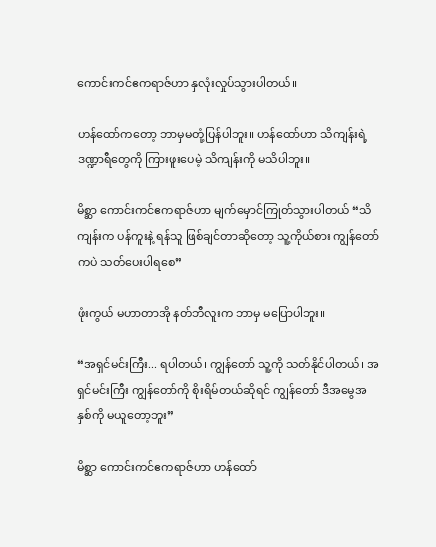ကောင်းကင်ဧကရာဇ်ဟာ နှလုံးလှုပ်သွားပါတယ်။

ဟန်ထော်ကတော့ ဘာမှမတုံ့ပြန်ပါဘူး။ ဟန်ထော်ဟာ သိကျန်းရဲ့ ဒဏ္ဍာရီတွေကို ကြားဖူးပေမဲ့ သိကျန်းကို မသိပါဘူး။

မိစ္ဆာ ကောင်းကင်ဧကရာဇ်ဟာ မျက်မှောင်ကြုတ်သွားပါတယ် “သိကျန်းက ပန်ကူးနဲ့ ရန်သူ ဖြစ်ချင်တာဆိုတော့ သူ့ကိုယ်စား ကျွန်တော်ကပဲ သတ်ပေးပါရစေ”

ဖုံးကွယ် မဟာတာအို နတ်ဘီလူးက ဘာမှ မပြောပါဘူး။

“အရှင်မင်းကြီး... ရပါတယ်၊ ကျွန်တော် သူ့ကို သတ်နိုင်ပါတယ်၊ အရှင်မင်းကြီး ကျွန်တော်ကို စိုးရိမ်တယ်ဆိုရင် ကျွန်တော် ဒီအမွေအနှစ်ကို မယူတော့ဘူး”

မိစ္ဆာ ကောင်းကင်ဧကရာဇ်ဟာ ဟန်ထော်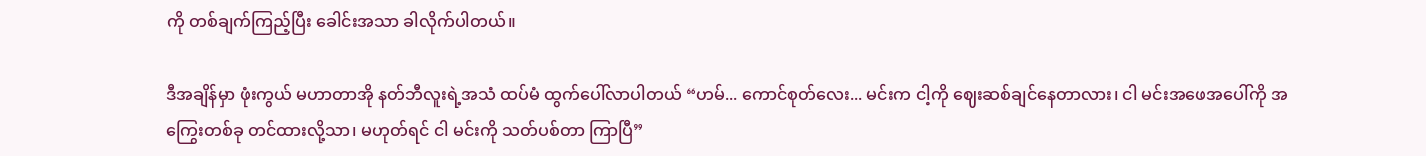ကို တစ်ချက်ကြည့်ပြီး ခေါင်းအသာ ခါလိုက်ပါတယ်။

ဒီအချိန်မှာ ဖုံးကွယ် မဟာတာအို နတ်ဘီလူးရဲ့အသံ ထပ်မံ ထွက်ပေါ်လာပါတယ် “ဟမ်... ကောင်စုတ်လေး... မင်းက ငါ့ကို ဈေးဆစ်ချင်နေတာလား၊ ငါ မင်းအဖေအပေါ်ကို အကြွေးတစ်ခု တင်ထားလို့သာ၊ မဟုတ်ရင် ငါ မင်းကို သတ်ပစ်တာ ကြာပြီ”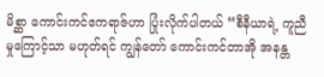မိစ္ဆာ ကောင်းကင်ဧကရာဇ်ဟာ ပြုံးလိုက်ပါတယ် “စီနီယာရဲ့ ကူညီမှုကြောင့်သာ မဟုတ်ရင် ကျွန်တော် ကောင်းကင်တာအို အနန္တ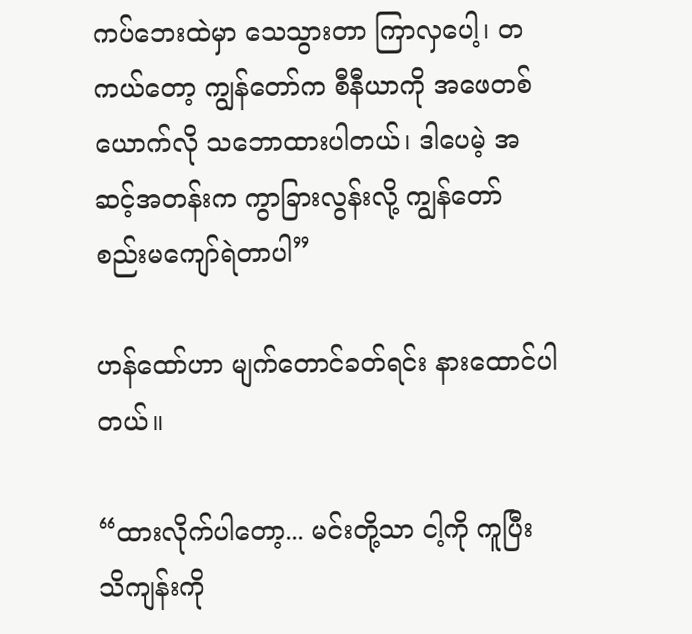ကပ်ဘေးထဲမှာ သေသွားတာ ကြာလှပေါ့၊ တကယ်တော့ ကျွန်တော်က စီနီယာကို အဖေတစ်ယောက်လို သဘောထားပါတယ်၊ ဒါပေမဲ့ အဆင့်အတန်းက ကွာခြားလွန်းလို့ ကျွန်တော် စည်းမကျော်ရဲတာပါ”

ဟန်ထော်ဟာ မျက်တောင်ခတ်ရင်း နားထောင်ပါတယ်။

“ထားလိုက်ပါတော့... မင်းတို့သာ ငါ့ကို ကူပြီး သိကျန်းကို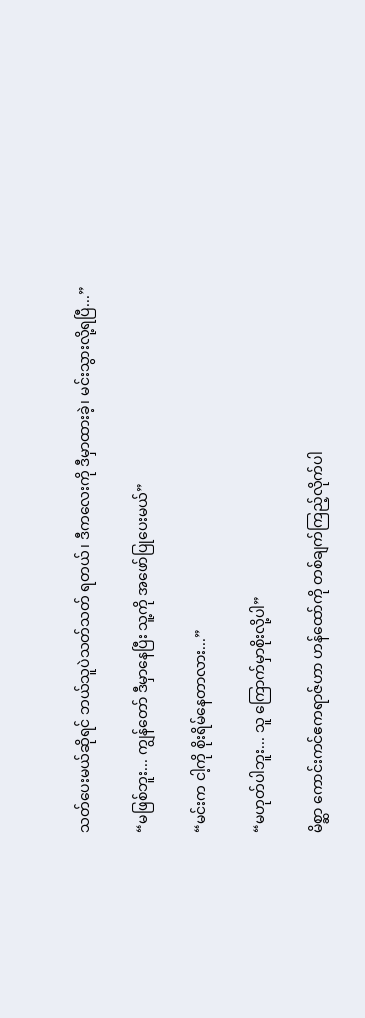သတ်ပေးမယ်ဆိုရင် ဘယ်သူပဲသတ်သတ် ရတယ်၊ ဒီကလေးကို ဒီမှာထားခဲ့၊ မင်းသွားလို့ရပြီ...”

“မဖြစ်ဘူး... ကျွန်တော် ဒီမှာနေပြီး သူ့ကို အဖော်ပြုပေးမယ်”

“မင်းက ငါ့ကို စိုးရိမ်နေတာလား...”

“မဟုတ်ပါဘူး... သူ ကြောက်မှာစိုးလို့ပါ”

မိစ္ဆာ ကောင်းကင်ဧကရာဇ်ဟာ ဟန်ထော်ကို တစ်ချက်ကြည့်လိုက်ပါ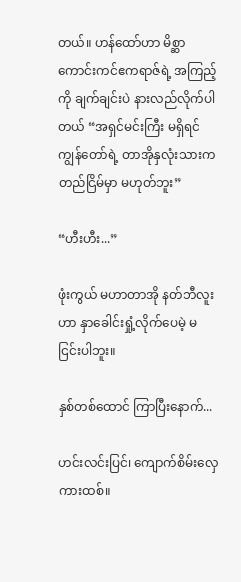တယ်။ ဟန်ထော်ဟာ မိစ္ဆာ ကောင်းကင်ဧကရာဇ်ရဲ့ အကြည့်ကို ချက်ချင်းပဲ နားလည်လိုက်ပါတယ် “အရှင်မင်းကြီး မရှိရင် ကျွန်တော်ရဲ့ တာအိုနှလုံးသားက တည်ငြိမ်မှာ မဟုတ်ဘူး”

“ဟီးဟီး...”

ဖုံးကွယ် မဟာတာအို နတ်ဘီလူးဟာ နှာခေါင်းရှုံ့လိုက်ပေမဲ့ မငြင်းပါဘူး။

နှစ်တစ်ထောင် ကြာပြီးနောက်...

ဟင်းလင်းပြင်၊ ကျောက်စိမ်းလှေကားထစ်။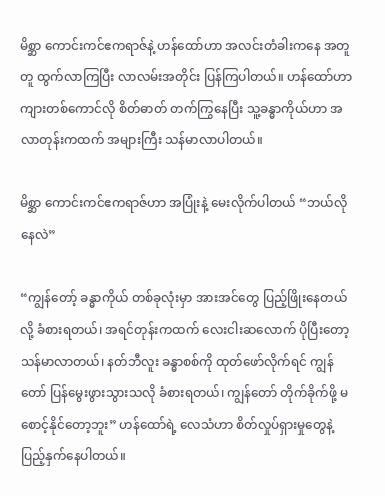မိစ္ဆာ ကောင်းကင်ဧကရာဇ်နဲ့ ဟန်ထော်ဟာ အလင်းတံခါးကနေ အတူတူ ထွက်လာကြပြီး လာလမ်းအတိုင်း ပြန်ကြပါတယ်။ ဟန်ထော်ဟာ ကျားတစ်ကောင်လို စိတ်ဓာတ် တက်ကြွနေပြီး သူ့ခန္ဓာကိုယ်ဟာ အလာတုန်းကထက် အများကြီး သန်မာလာပါတယ်။

မိစ္ဆာ ကောင်းကင်ဧကရာဇ်ဟာ အပြုံးနဲ့ မေးလိုက်ပါတယ် “ဘယ်လိုနေလဲ”

“ကျွန်တော့် ခန္ဓာကိုယ် တစ်ခုလုံးမှာ အားအင်တွေ ပြည့်ဖြိုးနေတယ်လို့ ခံစားရတယ်၊ အရင်တုန်းကထက် လေးငါးဆလောက် ပိုပြီးတော့ သန်မာလာတယ်၊ နတ်ဘီလူး ခန္ဓာစစ်ကို ထုတ်ဖော်လိုက်ရင် ကျွန်တော် ပြန်မွေးဖွားသွားသလို ခံစားရတယ်၊ ကျွန်တော် တိုက်ခိုက်ဖို့ မစောင့်နိုင်တော့ဘူး” ဟန်ထော်ရဲ့ လေသံဟာ စိတ်လှုပ်ရှားမှုတွေနဲ့ ပြည့်နှက်နေပါတယ်။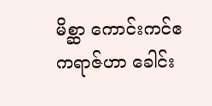မိစ္ဆာ ကောင်းကင်ဧကရာဇ်ဟာ ခေါင်း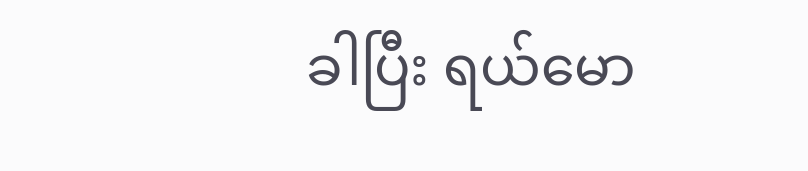ခါပြီး ရယ်မော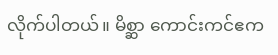လိုက်ပါတယ်။ မိစ္ဆာ ကောင်းကင်ဧက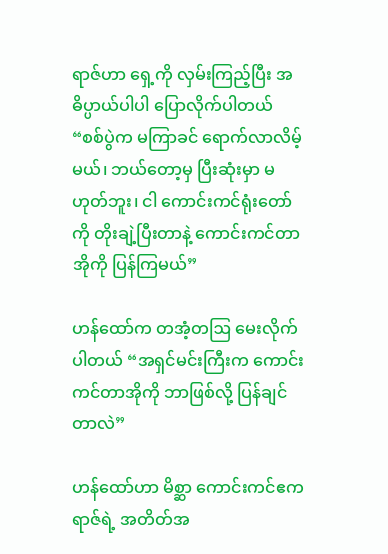ရာဇ်ဟာ ရှေ့ကို လှမ်းကြည့်ပြီး အဓိပ္ပာယ်ပါပါ ပြောလိုက်ပါတယ် “စစ်ပွဲက မကြာခင် ရောက်လာလိမ့်မယ်၊ ဘယ်တော့မှ ပြီးဆုံးမှာ မဟုတ်ဘူး၊ ငါ ကောင်းကင်ရုံးတော်ကို တိုးချဲ့ပြီးတာနဲ့ ကောင်းကင်တာအိုကို ပြန်ကြမယ်”

ဟန်ထော်က တအံ့တဩ မေးလိုက်ပါတယ် “အရှင်မင်းကြီးက ကောင်းကင်တာအိုကို ဘာဖြစ်လို့ ပြန်ချင်တာလဲ”

ဟန်ထော်ဟာ မိစ္ဆာ ကောင်းကင်ဧကရာဇ်ရဲ့ အတိတ်အ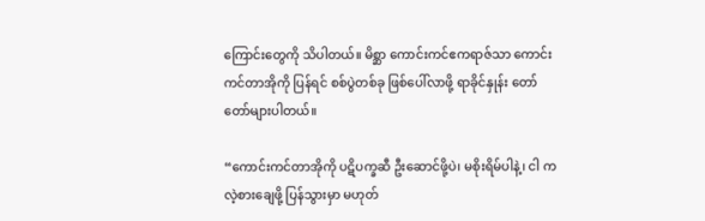ကြောင်းတွေကို သိပါတယ်။ မိစ္ဆာ ကောင်းကင်ဧကရာဇ်သာ ကောင်းကင်တာအိုကို ပြန်ရင် စစ်ပွဲတစ်ခု ဖြစ်ပေါ်လာဖို့ ရာခိုင်နှုန်း တော်တော်များပါတယ်။

“ကောင်းကင်တာအိုကို ပဋိပက္ခဆီ ဦးဆောင်ဖို့ပဲ၊ မစိုးရိမ်ပါနဲ့၊ ငါ ကလဲ့စားချေဖို့ ပြန်သွားမှာ မဟုတ်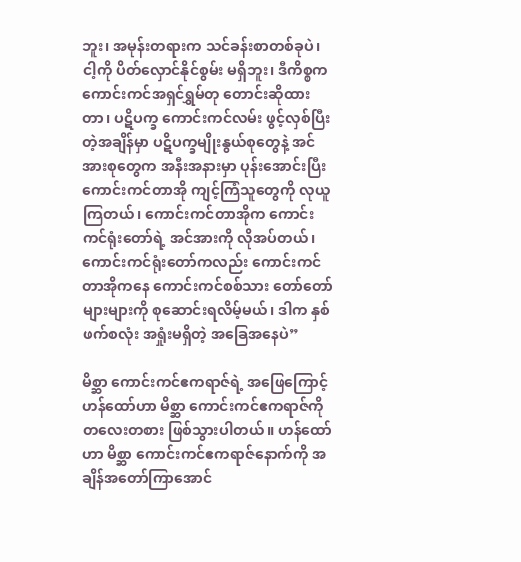ဘူး၊ အမုန်းတရားက သင်ခန်းစာတစ်ခုပဲ၊ ငါ့ကို ပိတ်လှောင်နိုင်စွမ်း မရှိဘူး၊ ဒီကိစ္စက ကောင်းကင်အရှင်ရွှမ်တု တောင်းဆိုထားတာ၊ ပဋိပက္ခ ကောင်းကင်လမ်း ဖွင့်လှစ်ပြီးတဲ့အချိန်မှာ ပဋိပက္ခမျိုးနွယ်စုတွေနဲ့ အင်အားစုတွေက အနီးအနားမှာ ပုန်းအောင်းပြီး ကောင်းကင်တာအို ကျင့်ကြံသူတွေကို လုယူကြတယ်၊ ကောင်းကင်တာအိုက ကောင်းကင်ရုံးတော်ရဲ့ အင်အားကို လိုအပ်တယ်၊ ကောင်းကင်ရုံးတော်ကလည်း ကောင်းကင်တာအိုကနေ ကောင်းကင်စစ်သား တော်တော်များများကို စုဆောင်းရလိမ့်မယ်၊ ဒါက နှစ်ဖက်စလုံး အရှုံးမရှိတဲ့ အခြေအနေပဲ”

မိစ္ဆာ ကောင်းကင်ဧကရာဇ်ရဲ့ အဖြေကြောင့် ဟန်ထော်ဟာ မိစ္ဆာ ကောင်းကင်ဧကရာဇ်ကို တလေးတစား ဖြစ်သွားပါတယ်။ ဟန်ထော်ဟာ မိစ္ဆာ ကောင်းကင်ဧကရာဇ်နောက်ကို အချိန်အတော်ကြာအောင်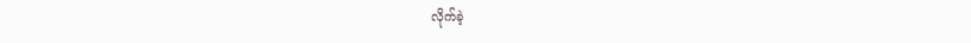လိုက်ခဲ့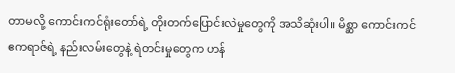တာမလို့ ကောင်းကင်ရုံးတော်ရဲ့ တိုးတက်ပြောင်းလဲမှုတွေကို အသိဆုံးပါ။ မိစ္ဆာ ကောင်းကင်ဧကရာဇ်ရဲ့ နည်းလမ်းတွေနဲ့ ရဲတင်းမှုတွေက ဟန်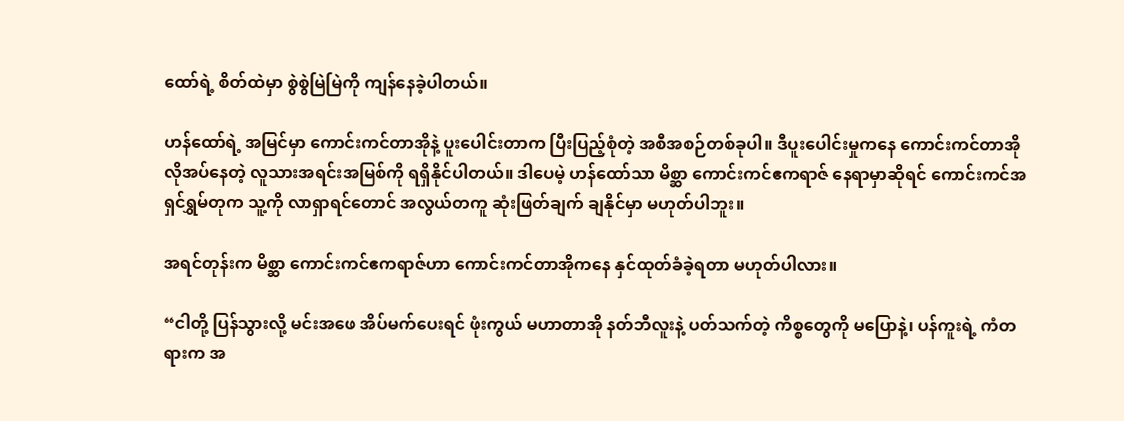ထော်ရဲ့ စိတ်ထဲမှာ စွဲစွဲမြဲမြဲကို ကျန်နေခဲ့ပါတယ်။

ဟန်ထော်ရဲ့ အမြင်မှာ ကောင်းကင်တာအိုနဲ့ ပူးပေါင်းတာက ပြီးပြည့်စုံတဲ့ အစီအစဉ်တစ်ခုပါ။ ဒီပူးပေါင်းမှုကနေ ကောင်းကင်တာအို လိုအပ်နေတဲ့ လူသားအရင်းအမြစ်ကို ရရှိနိုင်ပါတယ်။ ဒါပေမဲ့ ဟန်ထော်သာ မိစ္ဆာ ကောင်းကင်ဧကရာဇ် နေရာမှာဆိုရင် ကောင်းကင်အရှင်ရွှမ်တုက သူ့ကို လာရှာရင်တောင် အလွယ်တကူ ဆုံးဖြတ်ချက် ချနိုင်မှာ မဟုတ်ပါဘူး။

အရင်တုန်းက မိစ္ဆာ ကောင်းကင်ဧကရာဇ်ဟာ ကောင်းကင်တာအိုကနေ နှင်ထုတ်ခံခဲ့ရတာ မဟုတ်ပါလား။

“ငါတို့ ပြန်သွားလို့ မင်းအဖေ အိပ်မက်ပေးရင် ဖုံးကွယ် မဟာတာအို နတ်ဘီလူးနဲ့ ပတ်သက်တဲ့ ကိစ္စတွေကို မပြောနဲ့၊ ပန်ကူးရဲ့ ကံတရားက အ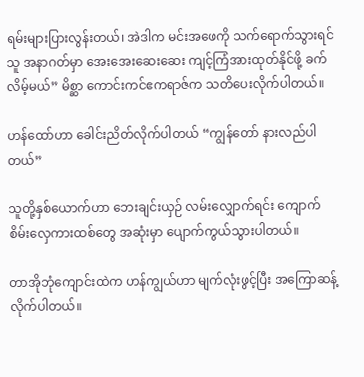ရမ်းများပြားလွန်းတယ်၊ အဲဒါက မင်းအဖေကို သက်ရောက်သွားရင် သူ အနာဂတ်မှာ အေးအေးဆေးဆေး ကျင့်ကြံအားထုတ်နိုင်ဖို့ ခက်လိမ့်မယ်” မိစ္ဆာ ကောင်းကင်ဧကရာဇ်က သတိပေးလိုက်ပါတယ်။

ဟန်ထော်ဟာ ခေါင်းညိတ်လိုက်ပါတယ် “ကျွန်တော် နားလည်ပါတယ်”

သူတို့နှစ်ယောက်ဟာ ဘေးချင်းယှဉ် လမ်းလျှောက်ရင်း ကျောက်စိမ်းလှေကားထစ်တွေ အဆုံးမှာ ပျောက်ကွယ်သွားပါတယ်။

တာအိုဘုံကျောင်းထဲက ဟန်ကျွယ်ဟာ မျက်လုံးဖွင့်ပြီး အကြောဆန့်လိုက်ပါတယ်။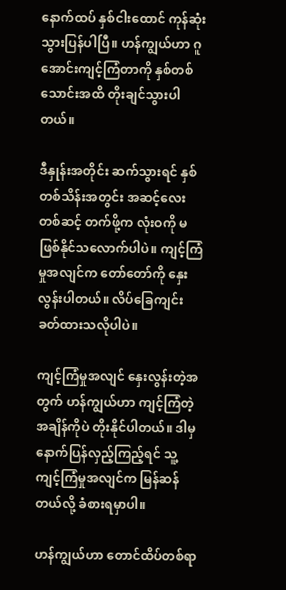နောက်ထပ် နှစ်ငါးထောင် ကုန်ဆုံးသွားပြန်ပါပြီ။ ဟန်ကျွယ်ဟာ ဂူအောင်းကျင့်ကြံတာကို နှစ်တစ်သောင်းအထိ တိုးချင်သွားပါတယ်။

ဒီနှုန်းအတိုင်း ဆက်သွားရင် နှစ်တစ်သိန်းအတွင်း အဆင့်လေးတစ်ဆင့် တက်ဖို့က လုံးဝကို မဖြစ်နိုင်သလောက်ပါပဲ။ ကျင့်ကြံမှုအလျင်က တော်တော်ကို နှေးလွန်းပါတယ်။ လိပ်ခြေကျင်း ခတ်ထားသလိုပါပဲ။

ကျင့်ကြံမှုအလျင် နှေးလွန်းတဲ့အတွက် ဟန်ကျွယ်ဟာ ကျင့်ကြံတဲ့အချိန်ကိုပဲ တိုးနိုင်ပါတယ်။ ဒါမှ နောက်ပြန်လှည့်ကြည့်ရင် သူ့ကျင့်ကြံမှုအလျင်က မြန်ဆန်တယ်လို့ ခံစားရမှာပါ။

ဟန်ကျွယ်ဟာ တောင်ထိပ်တစ်ရာ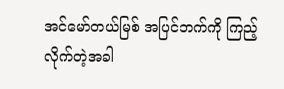အင်မော်တယ်မြစ် အပြင်ဘက်ကို ကြည့်လိုက်တဲ့အခါ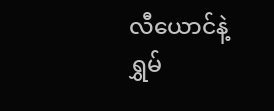လီယောင်နဲ့ ရွှမ်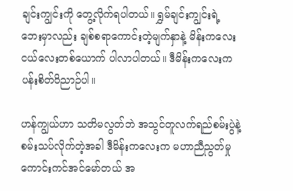ချင်းကျွင်းကို တွေ့လိုက်ရပါတယ်။ ရွှမ်ချင်းကျွင်းရဲ့ ဘေးမှာလည်း ချစ်စရာကောင်းတဲ့မျက်နှာနဲ့ မိန်းကလေးငယ်လေးတစ်ယောက် ပါလာပါတယ်။ ဒီမိန်းကလေးက ပန်းစိတ်ဝိညာဉ်ပါ။

ဟန်ကျွယ်ဟာ သတိမလွတ်ဘဲ အသွင်တူလက်ရည်စမ်းပွဲနဲ့ စမ်းသပ်လိုက်တဲ့အခါ ဒီမိန်းကလေးက မဟာညီညွတ်မှု ကောင်းကင်အင်မော်တယ် အ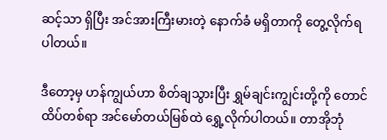ဆင့်သာ ရှိပြီး အင်အားကြီးမားတဲ့ နောက်ခံ မရှိတာကို တွေ့လိုက်ရပါတယ်။

ဒီတော့မှ ဟန်ကျွယ်ဟာ စိတ်ချသွားပြီး ရွှမ်ချင်းကျွင်းတို့ကို တောင်ထိပ်တစ်ရာ အင်မော်တယ်မြစ်ထဲ ရွှေ့လိုက်ပါတယ်။ တာအိုဘုံ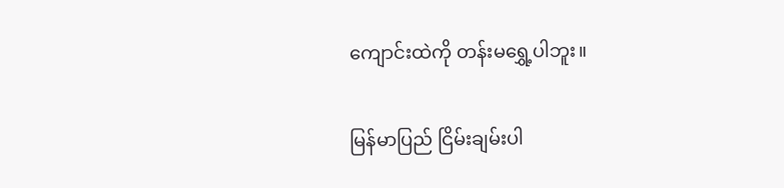ကျောင်းထဲကို တန်းမ‌ရွှေ့ပါဘူး။

မြန်မာပြည် ငြိမ်းချမ်းပါ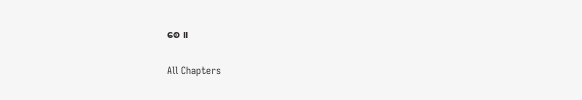စေ။

All Chapters